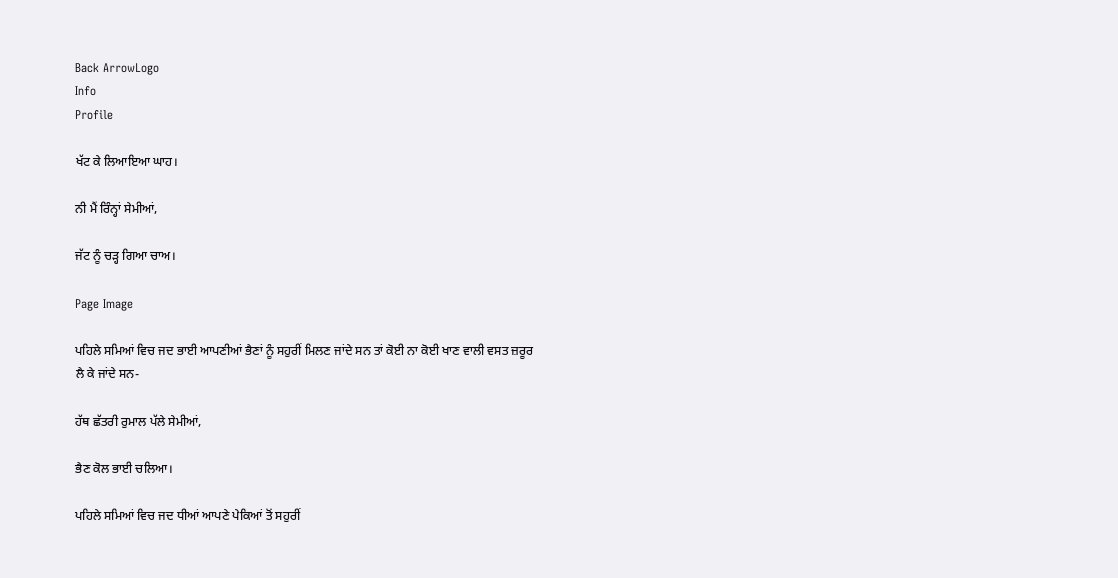Back ArrowLogo
Info
Profile

ਖੱਟ ਕੇ ਲਿਆਇਆ ਘਾਹ।

ਨੀ ਮੈਂ ਰਿੰਨ੍ਹਾਂ ਸੇਮੀਆਂ,

ਜੱਟ ਨੂੰ ਚੜ੍ਹ ਗਿਆ ਚਾਅ।

Page Image

ਪਹਿਲੇ ਸਮਿਆਂ ਵਿਚ ਜਦ ਭਾਈ ਆਪਣੀਆਂ ਭੈਣਾਂ ਨੂੰ ਸਹੁਰੀਂ ਮਿਲਣ ਜਾਂਦੇ ਸਨ ਤਾਂ ਕੋਈ ਨਾ ਕੋਈ ਖਾਣ ਵਾਲੀ ਵਸਤ ਜ਼ਰੂਰ ਲੈ ਕੇ ਜਾਂਦੇ ਸਨ-

ਹੱਥ ਛੱਤਰੀ ਰੁਮਾਲ ਪੱਲੇ ਸੇਮੀਆਂ,

ਭੈਣ ਕੋਲ ਭਾਈ ਚਲਿਆ।

ਪਹਿਲੇ ਸਮਿਆਂ ਵਿਚ ਜਦ ਧੀਆਂ ਆਪਣੇ ਪੇਕਿਆਂ ਤੋਂ ਸਹੁਰੀਂ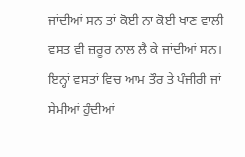ਜਾਂਦੀਆਂ ਸਨ ਤਾਂ ਕੋਈ ਨਾ ਕੋਈ ਖਾਣ ਵਾਲੀ ਵਸਤ ਵੀ ਜ਼ਰੂਰ ਨਾਲ ਲੈ ਕੇ ਜਾਂਦੀਆਂ ਸਨ। ਇਨ੍ਹਾਂ ਵਸਤਾਂ ਵਿਚ ਆਮ ਤੌਰ ਤੇ ਪੰਜੀਰੀ ਜਾਂ ਸੇਮੀਆਂ ਹੁੰਦੀਆਂ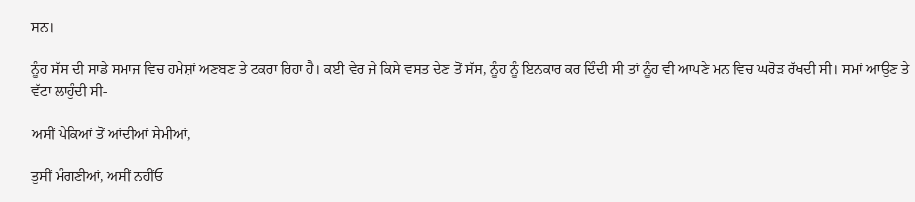ਸਨ।

ਨੂੰਹ ਸੱਸ ਦੀ ਸਾਡੇ ਸਮਾਜ ਵਿਚ ਹਮੇਸ਼ਾਂ ਅਣਬਣ ਤੇ ਟਕਰਾ ਰਿਹਾ ਹੈ। ਕਈ ਵੇਰ ਜੇ ਕਿਸੇ ਵਸਤ ਦੇਣ ਤੋਂ ਸੱਸ, ਨੂੰਹ ਨੂੰ ਇਨਕਾਰ ਕਰ ਦਿੰਦੀ ਸੀ ਤਾਂ ਨੂੰਹ ਵੀ ਆਪਣੇ ਮਨ ਵਿਚ ਘਰੋੜ ਰੱਖਦੀ ਸੀ। ਸਮਾਂ ਆਉਣ ਤੇ ਵੱਟਾ ਲਾਹੁੰਦੀ ਸੀ-

ਅਸੀਂ ਪੇਕਿਆਂ ਤੋਂ ਆਂਦੀਆਂ ਸੇਮੀਆਂ,

ਤੁਸੀਂ ਮੰਗਣੀਆਂ, ਅਸੀਂ ਨਹੀਂਓ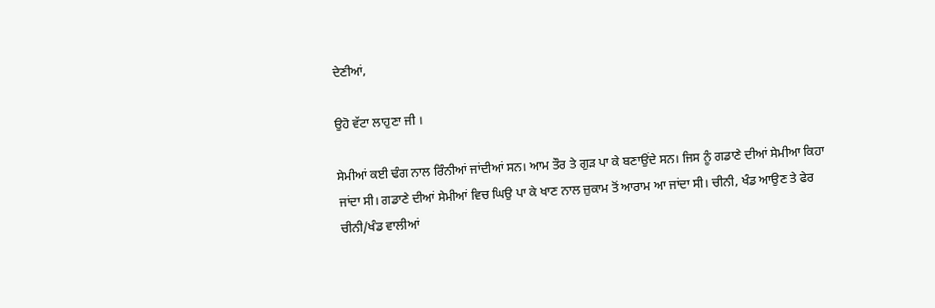ਦੇਣੀਆਂ,

ਉਹੋ ਵੱਟਾ ਲਾਹੁਣਾ ਜੀ ।

ਸੇਮੀਆਂ ਕਈ ਢੰਗ ਨਾਲ ਰਿੰਨੀਆਂ ਜਾਂਦੀਆਂ ਸਨ। ਆਮ ਤੌਰ ਤੇ ਗੁੜ ਪਾ ਕੇ ਬਣਾਉਂਦੇ ਸਨ। ਜਿਸ ਨੂੰ ਗਡਾਣੇ ਦੀਆਂ ਸੇਮੀਆ ਕਿਹਾ ਜਾਂਦਾ ਸੀ। ਗਡਾਣੇ ਦੀਆਂ ਸੇਮੀਆਂ ਵਿਚ ਘਿਉ ਪਾ ਕੇ ਖਾਣ ਨਾਲ ਜ਼ੁਕਾਮ ਤੋਂ ਆਰਾਮ ਆ ਜਾਂਦਾ ਸੀ। ਚੀਨੀ, ਖੰਡ ਆਉਣ ਤੇ ਫੇਰ ਚੀਨੀ/ਖੰਡ ਵਾਲੀਆਂ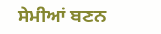ਸੇਮੀਆਂ ਬਣਨ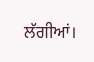ਲੱਗੀਆਂ।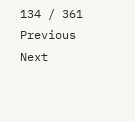134 / 361
Previous
Next